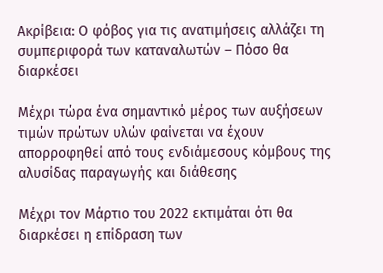Ακρίβεια: Ο φόβος για τις ανατιμήσεις αλλάζει τη συμπεριφορά των καταναλωτών – Πόσο θα διαρκέσει

Μέχρι τώρα ένα σημαντικό μέρος των αυξήσεων τιμών πρώτων υλών φαίνεται να έχουν απορροφηθεί από τους ενδιάμεσους κόμβους της αλυσίδας παραγωγής και διάθεσης

Μέχρι τον Μάρτιο του 2022 εκτιμάται ότι θα διαρκέσει η επίδραση των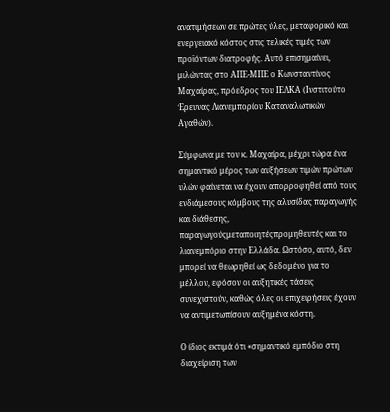ανατιμήσεων σε πρώτες ύλες, μεταφορικό και ενεργειακό κόστος στις τελικές τιμές των προϊόντων διατροφής. Αυτό επισημαίνει, μιλώντας στο ΑΠΕ-ΜΠΕ ο Κωνσταντίνος Μαχαίρας, πρόεδρος του ΙΕΛΚΑ (Ινστιτούτο Έρευνας Λιανεμπορίου Καταναλωτικών Αγαθών).

Σύμφωνα με τον κ. Μαχαίρα, μέχρι τώρα ένα σημαντικό μέρος των αυξήσεων τιμών πρώτων υλών φαίνεται να έχουν απορροφηθεί από τους ενδιάμεσους κόμβους της αλυσίδας παραγωγής και διάθεσης, παραγωγούςμεταποιητέςπρομηθευτές και το λιανεμπόριο στην Ελλάδα. Ωστόσο, αυτό, δεν μπορεί να θεωρηθεί ως δεδομένο για το μέλλον, εφόσον οι αυξητικές τάσεις συνεχιστούν, καθώς όλες οι επιχειρήσεις έχουν να αντιμετωπίσουν αυξημένα κόστη.

Ο ίδιος εκτιμά ότι «σημαντικό εμπόδιο στη διαχείριση των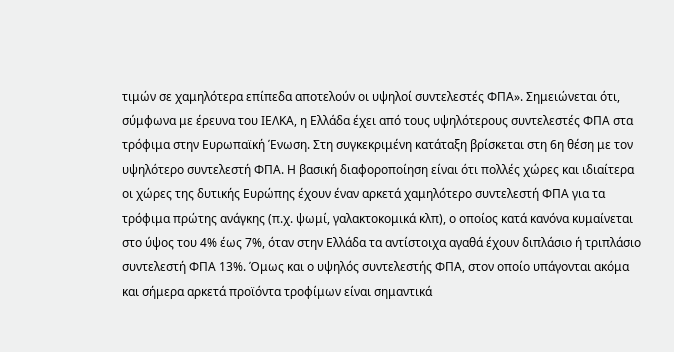τιμών σε χαμηλότερα επίπεδα αποτελούν οι υψηλοί συντελεστές ΦΠΑ». Σημειώνεται ότι, σύμφωνα με έρευνα του ΙΕΛΚΑ, η Ελλάδα έχει από τους υψηλότερους συντελεστές ΦΠΑ στα τρόφιμα στην Ευρωπαϊκή Ένωση. Στη συγκεκριμένη κατάταξη βρίσκεται στη 6η θέση με τον υψηλότερο συντελεστή ΦΠΑ. Η βασική διαφοροποίηση είναι ότι πολλές χώρες και ιδιαίτερα οι χώρες της δυτικής Ευρώπης έχουν έναν αρκετά χαμηλότερο συντελεστή ΦΠΑ για τα τρόφιμα πρώτης ανάγκης (π.χ. ψωμί, γαλακτοκομικά κλπ), ο οποίος κατά κανόνα κυμαίνεται στο ύψος του 4% έως 7%, όταν στην Ελλάδα τα αντίστοιχα αγαθά έχουν διπλάσιο ή τριπλάσιο συντελεστή ΦΠΑ 13%. Όμως και ο υψηλός συντελεστής ΦΠΑ, στον οποίο υπάγονται ακόμα και σήμερα αρκετά προϊόντα τροφίμων είναι σημαντικά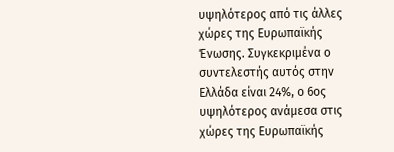υψηλότερος από τις άλλες χώρες της Ευρωπαϊκής Ένωσης. Συγκεκριμένα ο συντελεστής αυτός στην Ελλάδα είναι 24%, ο 6ος υψηλότερος ανάμεσα στις χώρες της Ευρωπαϊκής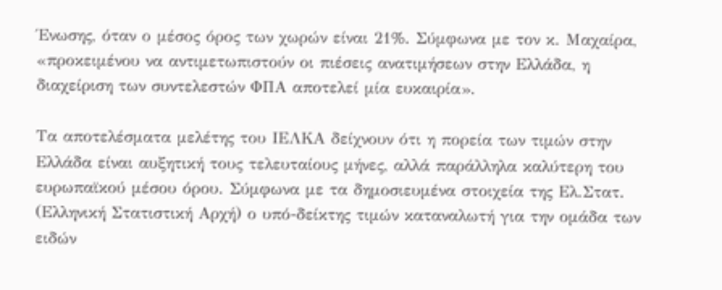Ένωσης, όταν ο μέσος όρος των χωρών είναι 21%. Σύμφωνα με τον κ. Μαχαίρα, «προκειμένου να αντιμετωπιστούν οι πιέσεις ανατιμήσεων στην Ελλάδα, η διαχείριση των συντελεστών ΦΠΑ αποτελεί μία ευκαιρία».

Τα αποτελέσματα μελέτης του ΙΕΛΚΑ δείχνουν ότι η πορεία των τιμών στην Ελλάδα είναι αυξητική τους τελευταίους μήνες, αλλά παράλληλα καλύτερη του ευρωπαϊκού μέσου όρου. Σύμφωνα με τα δημοσιευμένα στοιχεία της Ελ.Στατ. (Ελληνική Στατιστική Αρχή) ο υπό-δείκτης τιμών καταναλωτή για την ομάδα των ειδών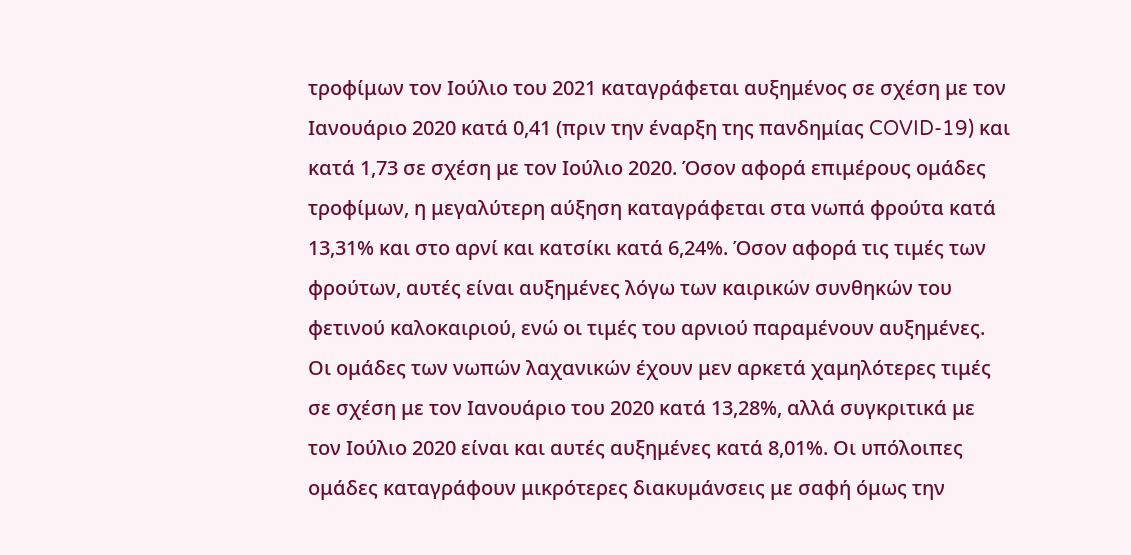τροφίμων τον Ιούλιο του 2021 καταγράφεται αυξημένος σε σχέση με τον Ιανουάριο 2020 κατά 0,41 (πριν την έναρξη της πανδημίας COVID-19) και κατά 1,73 σε σχέση με τον Ιούλιο 2020. Όσον αφορά επιμέρους ομάδες τροφίμων, η μεγαλύτερη αύξηση καταγράφεται στα νωπά φρούτα κατά 13,31% και στο αρνί και κατσίκι κατά 6,24%. Όσον αφορά τις τιμές των φρούτων, αυτές είναι αυξημένες λόγω των καιρικών συνθηκών του φετινού καλοκαιριού, ενώ οι τιμές του αρνιού παραμένουν αυξημένες. Οι ομάδες των νωπών λαχανικών έχουν μεν αρκετά χαμηλότερες τιμές σε σχέση με τον Ιανουάριο του 2020 κατά 13,28%, αλλά συγκριτικά με τον Ιούλιο 2020 είναι και αυτές αυξημένες κατά 8,01%. Οι υπόλοιπες ομάδες καταγράφουν μικρότερες διακυμάνσεις με σαφή όμως την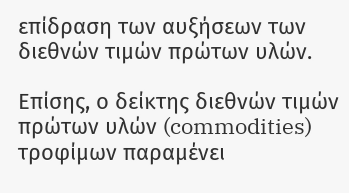επίδραση των αυξήσεων των διεθνών τιμών πρώτων υλών.

Επίσης, ο δείκτης διεθνών τιμών πρώτων υλών (commodities) τροφίμων παραμένει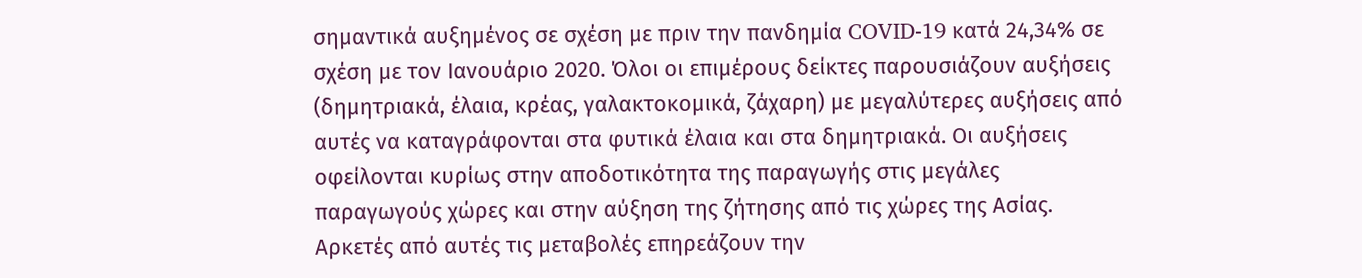σημαντικά αυξημένος σε σχέση με πριν την πανδημία COVID-19 κατά 24,34% σε σχέση με τον Ιανουάριο 2020. Όλοι οι επιμέρους δείκτες παρουσιάζουν αυξήσεις (δημητριακά, έλαια, κρέας, γαλακτοκομικά, ζάχαρη) με μεγαλύτερες αυξήσεις από αυτές να καταγράφονται στα φυτικά έλαια και στα δημητριακά. Οι αυξήσεις οφείλονται κυρίως στην αποδοτικότητα της παραγωγής στις μεγάλες παραγωγούς χώρες και στην αύξηση της ζήτησης από τις χώρες της Ασίας. Αρκετές από αυτές τις μεταβολές επηρεάζουν την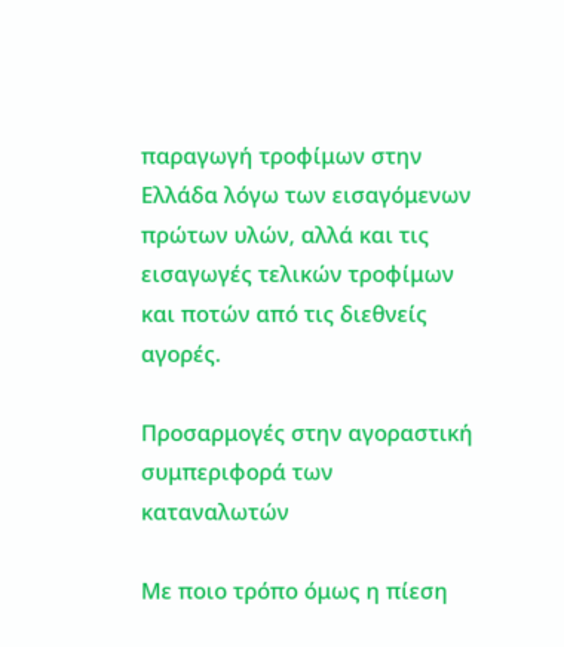παραγωγή τροφίμων στην Ελλάδα λόγω των εισαγόμενων πρώτων υλών, αλλά και τις εισαγωγές τελικών τροφίμων και ποτών από τις διεθνείς αγορές.

Προσαρμογές στην αγοραστική συμπεριφορά των καταναλωτών

Με ποιο τρόπο όμως η πίεση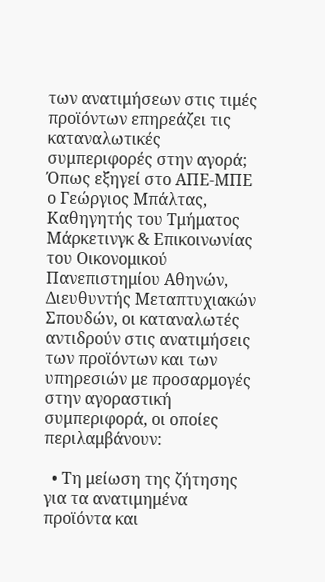των ανατιμήσεων στις τιμές προϊόντων επηρεάζει τις καταναλωτικές συμπεριφορές στην αγορά; Όπως εξηγεί στο ΑΠΕ-ΜΠΕ ο Γεώργιος Μπάλτας, Καθηγητής του Τμήματος Μάρκετινγκ & Επικοινωνίας του Οικονομικού Πανεπιστημίου Αθηνών, Διευθυντής Μεταπτυχιακών Σπουδών, οι καταναλωτές αντιδρούν στις ανατιμήσεις των προϊόντων και των υπηρεσιών με προσαρμογές στην αγοραστική συμπεριφορά, οι οποίες περιλαμβάνουν:

  • Τη μείωση της ζήτησης για τα ανατιμημένα προϊόντα και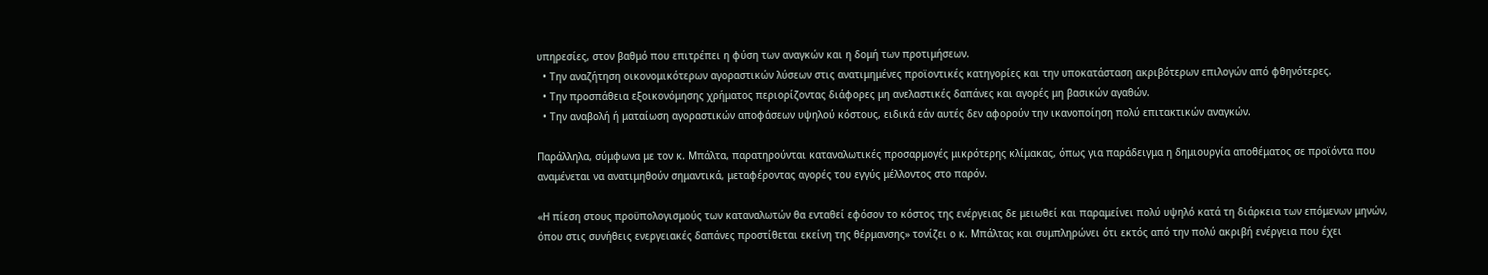υπηρεσίες, στον βαθμό που επιτρέπει η φύση των αναγκών και η δομή των προτιμήσεων.
  • Την αναζήτηση οικονομικότερων αγοραστικών λύσεων στις ανατιμημένες προϊοντικές κατηγορίες και την υποκατάσταση ακριβότερων επιλογών από φθηνότερες.
  • Την προσπάθεια εξοικονόμησης χρήματος περιορίζοντας διάφορες μη ανελαστικές δαπάνες και αγορές μη βασικών αγαθών.
  • Την αναβολή ή ματαίωση αγοραστικών αποφάσεων υψηλού κόστους, ειδικά εάν αυτές δεν αφορούν την ικανοποίηση πολύ επιτακτικών αναγκών.

Παράλληλα, σύμφωνα με τον κ. Μπάλτα, παρατηρούνται καταναλωτικές προσαρμογές μικρότερης κλίμακας, όπως για παράδειγμα η δημιουργία αποθέματος σε προϊόντα που αναμένεται να ανατιμηθούν σημαντικά, μεταφέροντας αγορές του εγγύς μέλλοντος στο παρόν.

«Η πίεση στους προϋπολογισμούς των καταναλωτών θα ενταθεί εφόσον το κόστος της ενέργειας δε μειωθεί και παραμείνει πολύ υψηλό κατά τη διάρκεια των επόμενων μηνών, όπου στις συνήθεις ενεργειακές δαπάνες προστίθεται εκείνη της θέρμανσης» τονίζει ο κ. Μπάλτας και συμπληρώνει ότι εκτός από την πολύ ακριβή ενέργεια που έχει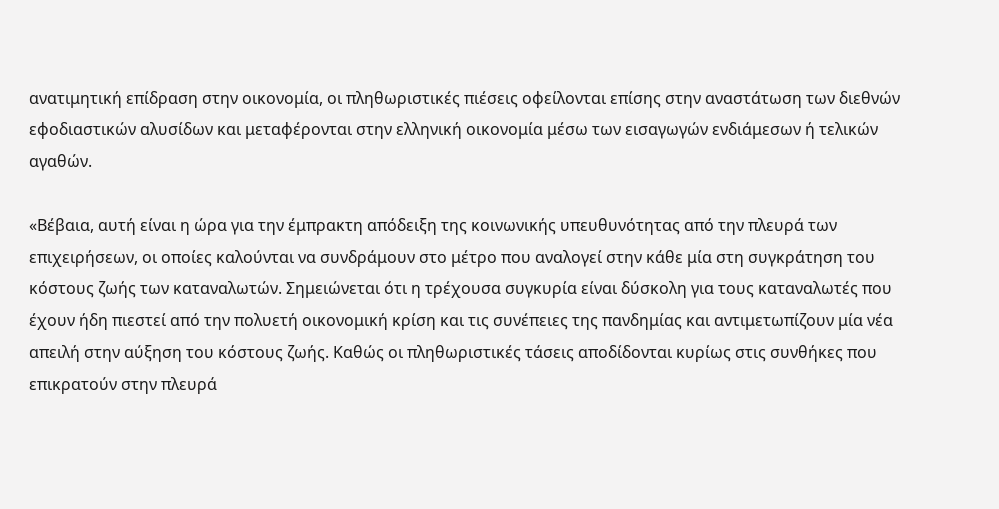ανατιμητική επίδραση στην οικονομία, οι πληθωριστικές πιέσεις οφείλονται επίσης στην αναστάτωση των διεθνών εφοδιαστικών αλυσίδων και μεταφέρονται στην ελληνική οικονομία μέσω των εισαγωγών ενδιάμεσων ή τελικών αγαθών.

«Βέβαια, αυτή είναι η ώρα για την έμπρακτη απόδειξη της κοινωνικής υπευθυνότητας από την πλευρά των επιχειρήσεων, οι οποίες καλούνται να συνδράμουν στο μέτρο που αναλογεί στην κάθε μία στη συγκράτηση του κόστους ζωής των καταναλωτών. Σημειώνεται ότι η τρέχουσα συγκυρία είναι δύσκολη για τους καταναλωτές που έχουν ήδη πιεστεί από την πολυετή οικονομική κρίση και τις συνέπειες της πανδημίας και αντιμετωπίζουν μία νέα απειλή στην αύξηση του κόστους ζωής. Καθώς οι πληθωριστικές τάσεις αποδίδονται κυρίως στις συνθήκες που επικρατούν στην πλευρά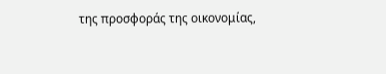της προσφοράς της οικονομίας,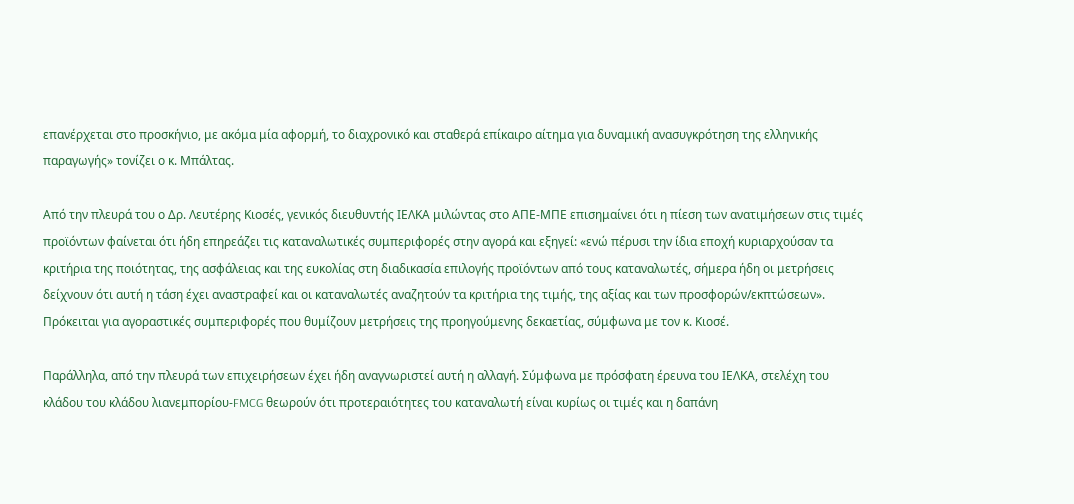επανέρχεται στο προσκήνιο, με ακόμα μία αφορμή, το διαχρονικό και σταθερά επίκαιρο αίτημα για δυναμική ανασυγκρότηση της ελληνικής παραγωγής» τονίζει ο κ. Μπάλτας.

Από την πλευρά του ο Δρ. Λευτέρης Κιοσές, γενικός διευθυντής ΙΕΛΚΑ μιλώντας στο ΑΠΕ-ΜΠΕ επισημαίνει ότι η πίεση των ανατιμήσεων στις τιμές προϊόντων φαίνεται ότι ήδη επηρεάζει τις καταναλωτικές συμπεριφορές στην αγορά και εξηγεί: «ενώ πέρυσι την ίδια εποχή κυριαρχούσαν τα κριτήρια της ποιότητας, της ασφάλειας και της ευκολίας στη διαδικασία επιλογής προϊόντων από τους καταναλωτές, σήμερα ήδη οι μετρήσεις δείχνουν ότι αυτή η τάση έχει αναστραφεί και οι καταναλωτές αναζητούν τα κριτήρια της τιμής, της αξίας και των προσφορών/εκπτώσεων». Πρόκειται για αγοραστικές συμπεριφορές που θυμίζουν μετρήσεις της προηγούμενης δεκαετίας, σύμφωνα με τον κ. Κιοσέ.

Παράλληλα, από την πλευρά των επιχειρήσεων έχει ήδη αναγνωριστεί αυτή η αλλαγή. Σύμφωνα με πρόσφατη έρευνα του ΙΕΛΚΑ, στελέχη του κλάδου του κλάδου λιανεμπορίου-FMCG θεωρούν ότι προτεραιότητες του καταναλωτή είναι κυρίως οι τιμές και η δαπάνη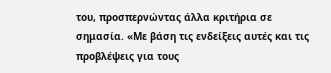του, προσπερνώντας άλλα κριτήρια σε σημασία. «Με βάση τις ενδείξεις αυτές και τις προβλέψεις για τους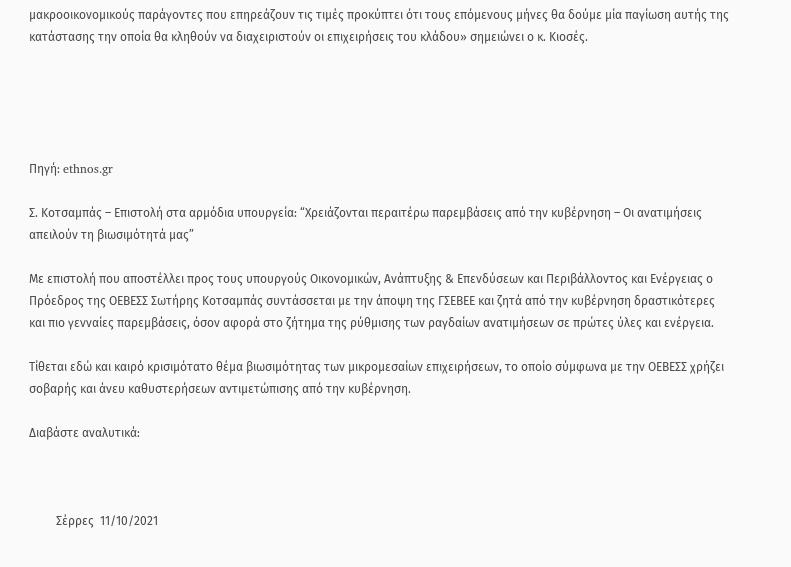μακροοικονομικούς παράγοντες που επηρεάζουν τις τιμές προκύπτει ότι τους επόμενους μήνες θα δούμε μία παγίωση αυτής της κατάστασης την οποία θα κληθούν να διαχειριστούν οι επιχειρήσεις του κλάδου» σημειώνει ο κ. Κιοσές.





Πηγή: ethnos.gr

Σ. Κοτσαμπάς – Επιστολή στα αρμόδια υπουργεία: “Χρειάζονται περαιτέρω παρεμβάσεις από την κυβέρνηση – Οι ανατιμήσεις απειλούν τη βιωσιμότητά μας”

Με επιστολή που αποστέλλει προς τους υπουργούς Οικονομικών, Ανάπτυξης & Επενδύσεων και Περιβάλλοντος και Ενέργειας ο Πρόεδρος της ΟΕΒΕΣΣ Σωτήρης Κοτσαμπάς συντάσσεται με την άποψη της ΓΣΕΒΕΕ και ζητά από την κυβέρνηση δραστικότερες και πιο γενναίες παρεμβάσεις, όσον αφορά στο ζήτημα της ρύθμισης των ραγδαίων ανατιμήσεων σε πρώτες ύλες και ενέργεια.

Τίθεται εδώ και καιρό κρισιμότατο θέμα βιωσιμότητας των μικρομεσαίων επιχειρήσεων, το οποίο σύμφωνα με την ΟΕΒΕΣΣ χρήζει σοβαρής και άνευ καθυστερήσεων αντιμετώπισης από την κυβέρνηση.

Διαβάστε αναλυτικά:



         Σέρρες  11/10/2021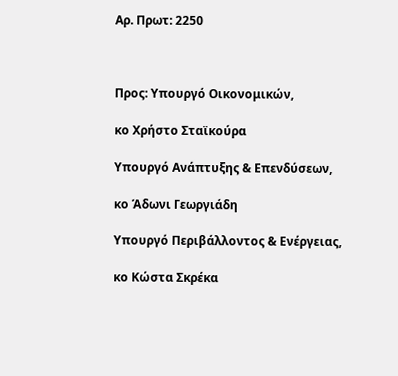Αρ. Πρωτ: 2250



Προς: Υπουργό Οικονομικών,

κο Χρήστο Σταϊκούρα

Υπουργό Ανάπτυξης & Επενδύσεων,

κο Άδωνι Γεωργιάδη

Υπουργό Περιβάλλοντος & Ενέργειας,

κο Κώστα Σκρέκα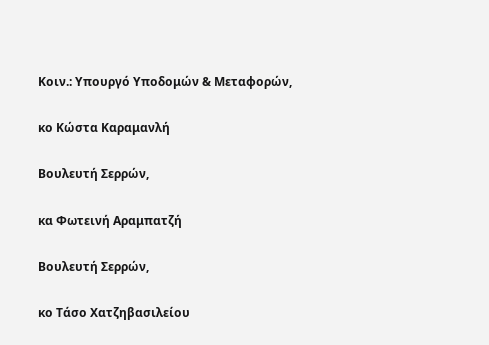Κοιν.: Υπουργό Υποδομών & Μεταφορών,

κο Κώστα Καραμανλή

Βουλευτή Σερρών,

κα Φωτεινή Αραμπατζή

Βουλευτή Σερρών,

κο Τάσο Χατζηβασιλείου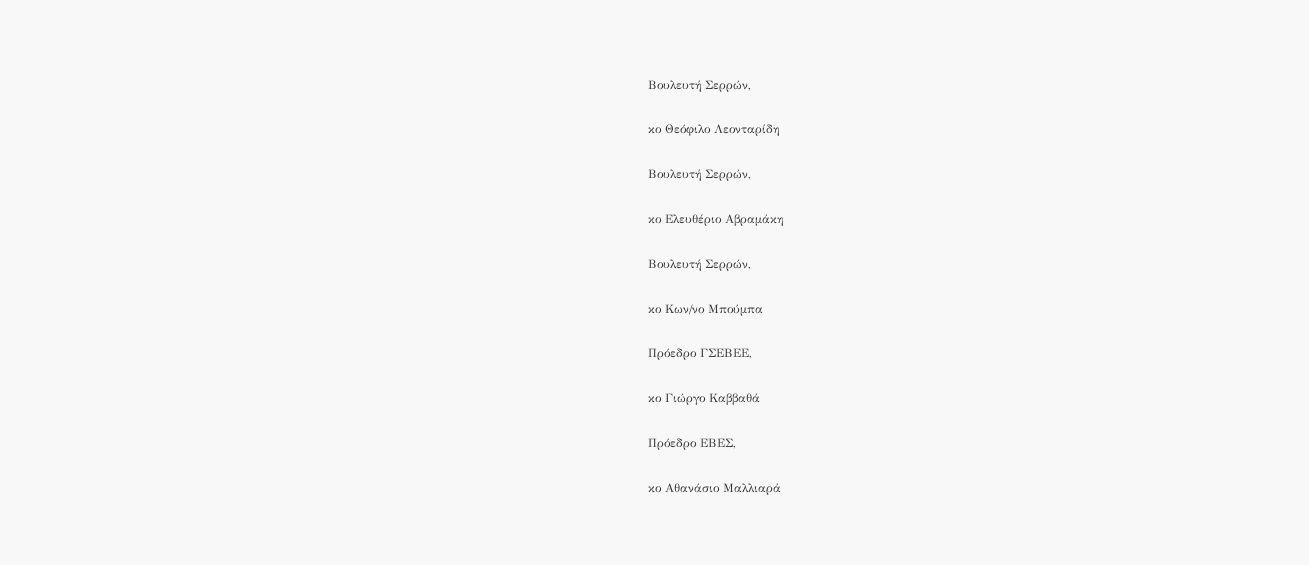Βουλευτή Σερρών,

κο Θεόφιλο Λεονταρίδη

Βουλευτή Σερρών,

κο Ελευθέριο Αβραμάκη

Βουλευτή Σερρών,

κο Κων/νο Μπούμπα

Πρόεδρο ΓΣΕΒΕΕ,

κο Γιώργο Καββαθά

Πρόεδρο ΕΒΕΣ,

κο Αθανάσιο Μαλλιαρά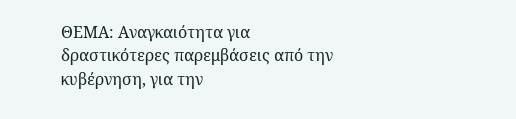ΘΕΜΑ: Αναγκαιότητα για δραστικότερες παρεμβάσεις από την κυβέρνηση, για την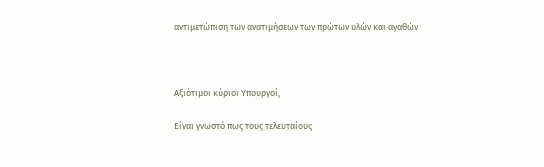αντιμετώπιση των ανατιμήσεων των πρώτων υλών και αγαθών



Αξιότιμοι κύριοι Υπουργοί,

Είναι γνωστό πως τους τελευταίους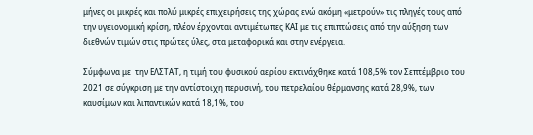μήνες οι μικρές και πολύ μικρές επιχειρήσεις της χώρας ενώ ακόμη «μετρούν» τις πληγές τους από την υγειονομική κρίση, πλέον έρχονται αντιμέτωπες ΚΑΙ με τις επιπτώσεις από την αύξηση των διεθνών τιμών στις πρώτες ύλες, στα μεταφορικά και στην ενέργεια.

Σύμφωνα με  την ΕΛΣΤΑΤ, η τιμή του φυσικού αερίου εκτινάχθηκε κατά 108,5% τον Σεπτέμβριο του 2021 σε σύγκριση με την αντίστοιχη περυσινή, του πετρελαίου θέρμανσης κατά 28,9%, των καυσίμων και λιπαντικών κατά 18,1%, του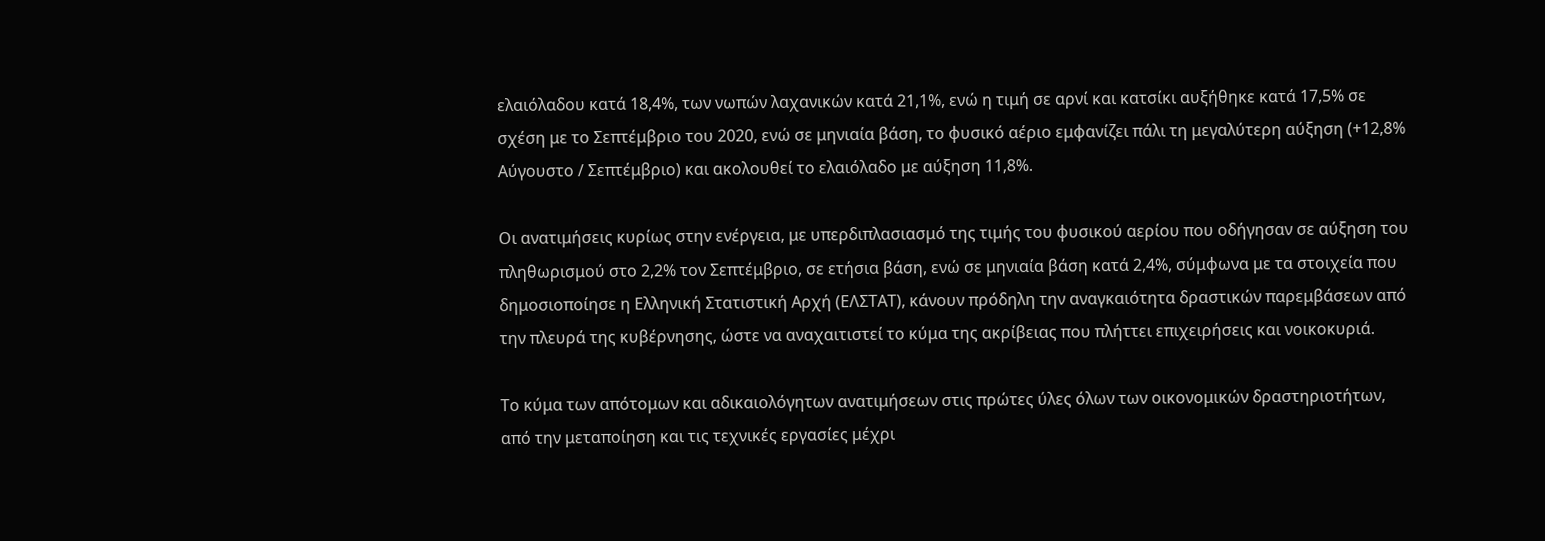ελαιόλαδου κατά 18,4%, των νωπών λαχανικών κατά 21,1%, ενώ η τιμή σε αρνί και κατσίκι αυξήθηκε κατά 17,5% σε σχέση με το Σεπτέμβριο του 2020, ενώ σε μηνιαία βάση, το φυσικό αέριο εμφανίζει πάλι τη μεγαλύτερη αύξηση (+12,8% Αύγουστο / Σεπτέμβριο) και ακολουθεί το ελαιόλαδο με αύξηση 11,8%.

Οι ανατιμήσεις κυρίως στην ενέργεια, με υπερδιπλασιασμό της τιμής του φυσικού αερίου που οδήγησαν σε αύξηση του πληθωρισμού στο 2,2% τον Σεπτέμβριο, σε ετήσια βάση, ενώ σε μηνιαία βάση κατά 2,4%, σύμφωνα με τα στοιχεία που δημοσιοποίησε η Ελληνική Στατιστική Αρχή (ΕΛΣΤΑΤ), κάνουν πρόδηλη την αναγκαιότητα δραστικών παρεμβάσεων από την πλευρά της κυβέρνησης, ώστε να αναχαιτιστεί το κύμα της ακρίβειας που πλήττει επιχειρήσεις και νοικοκυριά.

Το κύμα των απότομων και αδικαιολόγητων ανατιμήσεων στις πρώτες ύλες όλων των οικονομικών δραστηριοτήτων, από την μεταποίηση και τις τεχνικές εργασίες μέχρι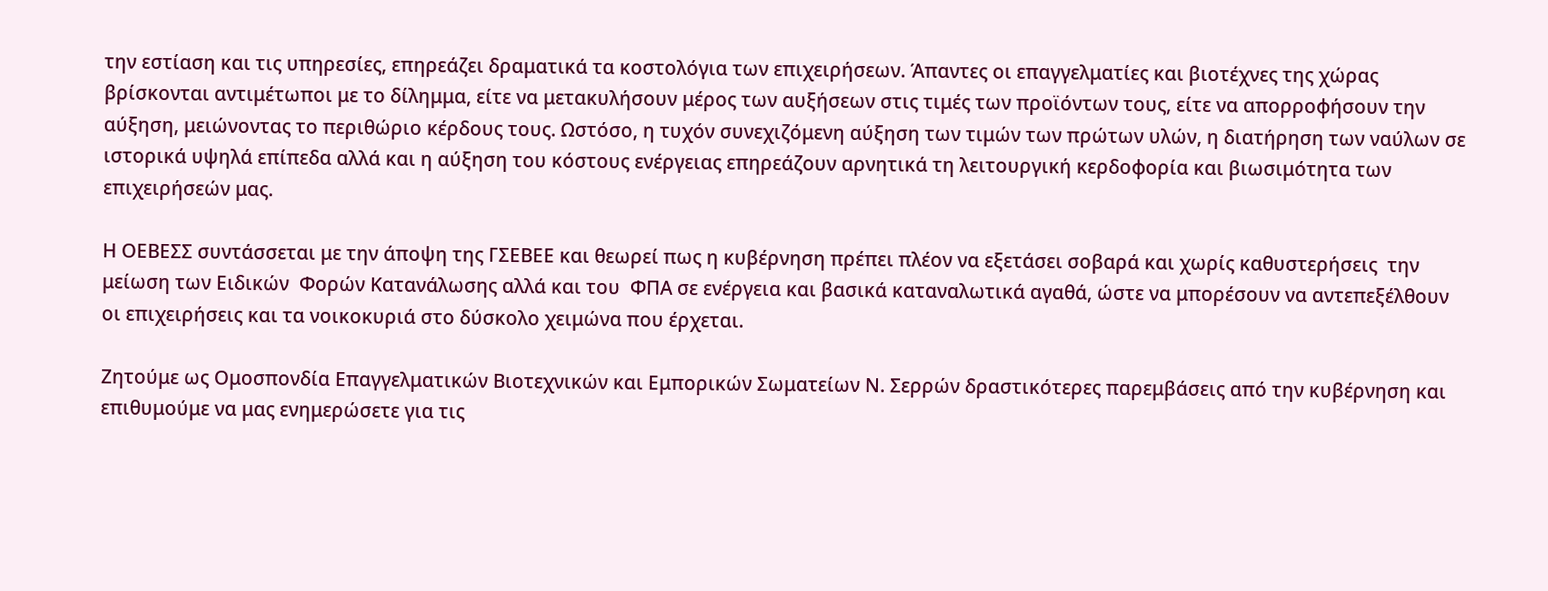την εστίαση και τις υπηρεσίες, επηρεάζει δραματικά τα κοστολόγια των επιχειρήσεων. Άπαντες οι επαγγελματίες και βιοτέχνες της χώρας βρίσκονται αντιμέτωποι με το δίλημμα, είτε να μετακυλήσουν μέρος των αυξήσεων στις τιμές των προϊόντων τους, είτε να απορροφήσουν την αύξηση, μειώνοντας το περιθώριο κέρδους τους. Ωστόσο, η τυχόν συνεχιζόμενη αύξηση των τιμών των πρώτων υλών, η διατήρηση των ναύλων σε ιστορικά υψηλά επίπεδα αλλά και η αύξηση του κόστους ενέργειας επηρεάζουν αρνητικά τη λειτουργική κερδοφορία και βιωσιμότητα των επιχειρήσεών μας.

Η ΟΕΒΕΣΣ συντάσσεται με την άποψη της ΓΣΕΒΕΕ και θεωρεί πως η κυβέρνηση πρέπει πλέον να εξετάσει σοβαρά και χωρίς καθυστερήσεις  την μείωση των Ειδικών  Φορών Κατανάλωσης αλλά και του  ΦΠΑ σε ενέργεια και βασικά καταναλωτικά αγαθά, ώστε να μπορέσουν να αντεπεξέλθουν οι επιχειρήσεις και τα νοικοκυριά στο δύσκολο χειμώνα που έρχεται.

Ζητούμε ως Ομοσπονδία Επαγγελματικών Βιοτεχνικών και Εμπορικών Σωματείων Ν. Σερρών δραστικότερες παρεμβάσεις από την κυβέρνηση και επιθυμούμε να μας ενημερώσετε για τις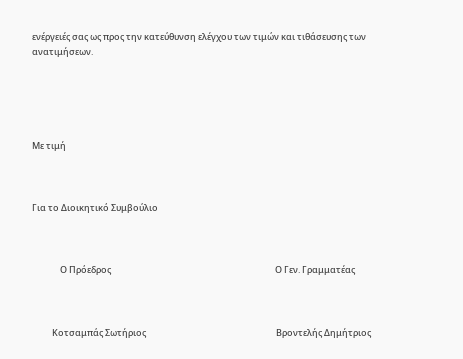ενέργειές σας ως προς την κατεύθυνση ελέγχου των τιμών και τιθάσευσης των ανατιμήσεων.





Με τιμή



Για το Διοικητικό Συμβούλιο



              Ο Πρόεδρος                                                                                  Ο Γεν. Γραμματέας



          Κοτσαμπάς Σωτήριος                                                                 Βροντελής Δημήτριος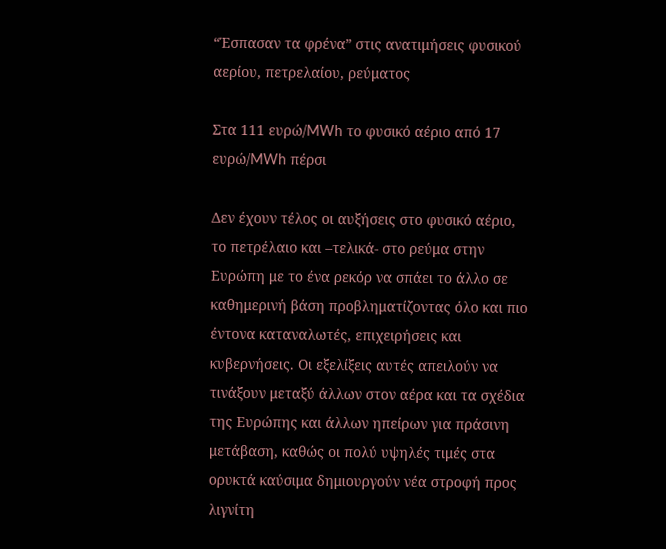“Έσπασαν τα φρένα” στις ανατιμήσεις φυσικού αερίου, πετρελαίου, ρεύματος

Στα 111 ευρώ/MWh το φυσικό αέριο από 17 ευρώ/MWh πέρσι

Δεν έχουν τέλος οι αυξήσεις στο φυσικό αέριο, το πετρέλαιο και –τελικά- στο ρεύμα στην Ευρώπη με το ένα ρεκόρ να σπάει το άλλο σε καθημερινή βάση προβληματίζοντας όλο και πιο έντονα καταναλωτές, επιχειρήσεις και κυβερνήσεις. Οι εξελίξεις αυτές απειλούν να τινάξουν μεταξύ άλλων στον αέρα και τα σχέδια της Ευρώπης και άλλων ηπείρων για πράσινη μετάβαση, καθώς οι πολύ υψηλές τιμές στα ορυκτά καύσιμα δημιουργούν νέα στροφή προς λιγνίτη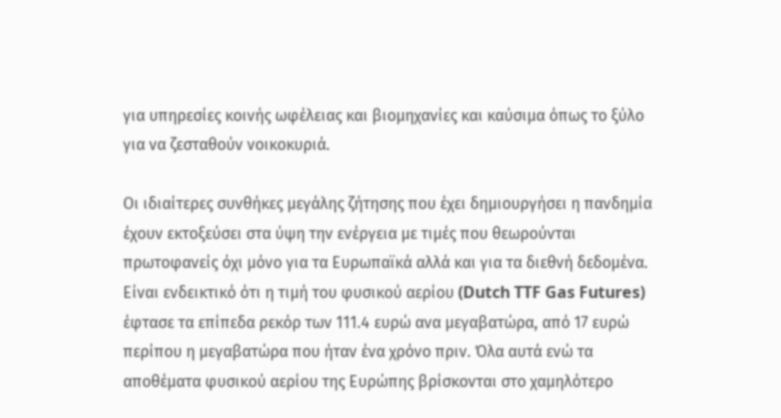για υπηρεσίες κοινής ωφέλειας και βιομηχανίες και καύσιμα όπως το ξύλο για να ζεσταθούν νοικοκυριά.

Οι ιδιαίτερες συνθήκες μεγάλης ζήτησης που έχει δημιουργήσει η πανδημία έχουν εκτοξεύσει στα ύψη την ενέργεια με τιμές που θεωρούνται πρωτοφανείς όχι μόνο για τα Ευρωπαϊκά αλλά και για τα διεθνή δεδομένα. Είναι ενδεικτικό ότι η τιμή του φυσικού αερίου (Dutch TTF Gas Futures) έφτασε τα επίπεδα ρεκόρ των 111.4 ευρώ ανα μεγαβατώρα, από 17 ευρώ περίπου η μεγαβατώρα που ήταν ένα χρόνο πριν. Όλα αυτά ενώ τα αποθέματα φυσικού αερίου της Ευρώπης βρίσκονται στο χαμηλότερο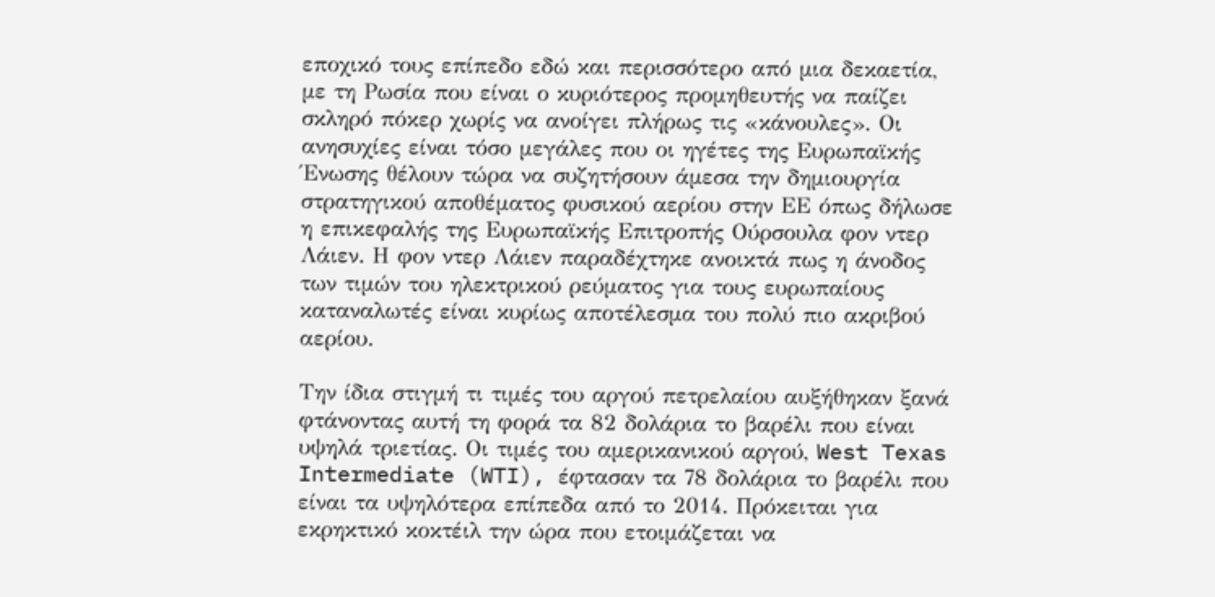εποχικό τους επίπεδο εδώ και περισσότερο από μια δεκαετία, με τη Ρωσία που είναι ο κυριότερος προμηθευτής να παίζει σκληρό πόκερ χωρίς να ανοίγει πλήρως τις «κάνουλες». Οι ανησυχίες είναι τόσο μεγάλες που οι ηγέτες της Ευρωπαϊκής Ένωσης θέλουν τώρα να συζητήσουν άμεσα την δημιουργία στρατηγικού αποθέματος φυσικού αερίου στην ΕΕ όπως δήλωσε η επικεφαλής της Ευρωπαϊκής Επιτροπής Ούρσουλα φον ντερ Λάιεν. Η φον ντερ Λάιεν παραδέχτηκε ανοικτά πως η άνοδος των τιμών του ηλεκτρικού ρεύματος για τους ευρωπαίους καταναλωτές είναι κυρίως αποτέλεσμα του πολύ πιο ακριβού αερίου.

Την ίδια στιγμή τι τιμές του αργού πετρελαίου αυξήθηκαν ξανά φτάνοντας αυτή τη φορά τα 82 δολάρια το βαρέλι που είναι υψηλά τριετίας. Οι τιμές του αμερικανικού αργού, West Texas Intermediate (WTI), έφτασαν τα 78 δολάρια το βαρέλι που είναι τα υψηλότερα επίπεδα από το 2014. Πρόκειται για εκρηκτικό κοκτέιλ την ώρα που ετοιμάζεται να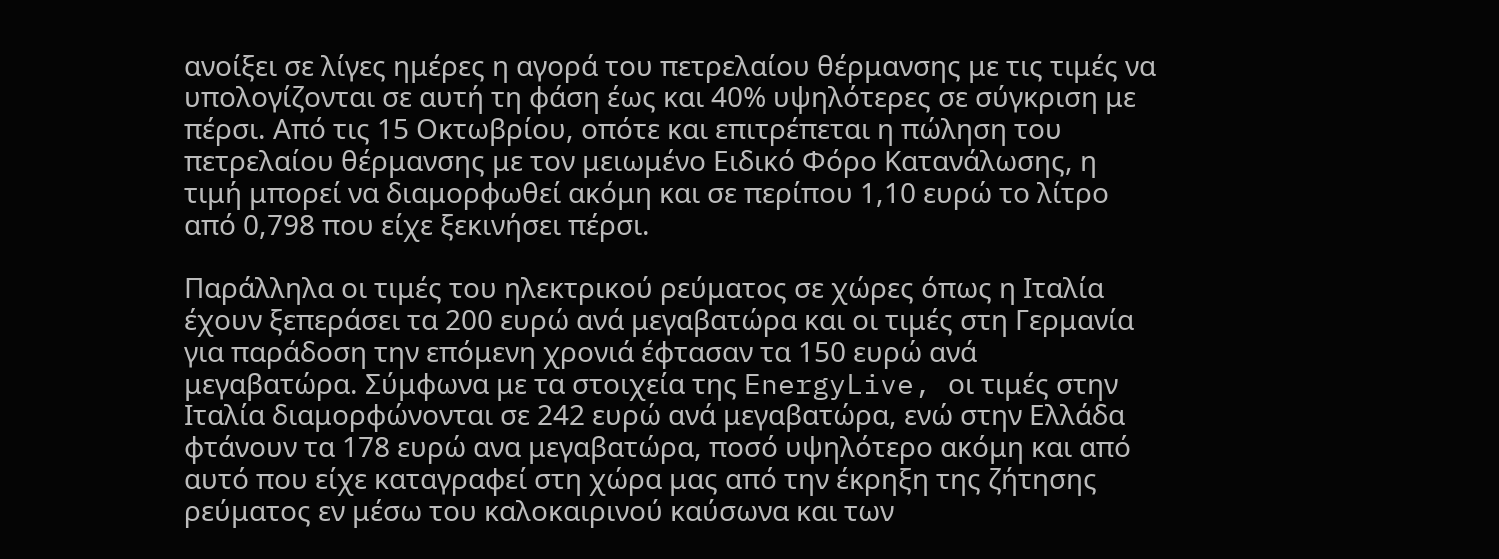ανοίξει σε λίγες ημέρες η αγορά του πετρελαίου θέρμανσης με τις τιμές να υπολογίζονται σε αυτή τη φάση έως και 40% υψηλότερες σε σύγκριση με πέρσι. Από τις 15 Οκτωβρίου, οπότε και επιτρέπεται η πώληση του πετρελαίου θέρμανσης με τον μειωμένο Ειδικό Φόρο Κατανάλωσης, η τιμή μπορεί να διαμορφωθεί ακόμη και σε περίπου 1,10 ευρώ το λίτρο από 0,798 που είχε ξεκινήσει πέρσι.

Παράλληλα οι τιμές του ηλεκτρικού ρεύματος σε χώρες όπως η Ιταλία έχουν ξεπεράσει τα 200 ευρώ ανά μεγαβατώρα και οι τιμές στη Γερμανία για παράδοση την επόμενη χρονιά έφτασαν τα 150 ευρώ ανά μεγαβατώρα. Σύμφωνα με τα στοιχεία της EnergyLive, οι τιμές στην Ιταλία διαμορφώνονται σε 242 ευρώ ανά μεγαβατώρα, ενώ στην Ελλάδα φτάνουν τα 178 ευρώ ανα μεγαβατώρα, ποσό υψηλότερο ακόμη και από αυτό που είχε καταγραφεί στη χώρα μας από την έκρηξη της ζήτησης ρεύματος εν μέσω του καλοκαιρινού καύσωνα και των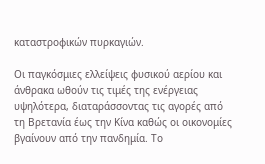καταστροφικών πυρκαγιών.

Οι παγκόσμιες ελλείψεις φυσικού αερίου και άνθρακα ωθούν τις τιμές της ενέργειας υψηλότερα, διαταράσσοντας τις αγορές από τη Βρετανία έως την Κίνα καθώς οι οικονομίες βγαίνουν από την πανδημία. Το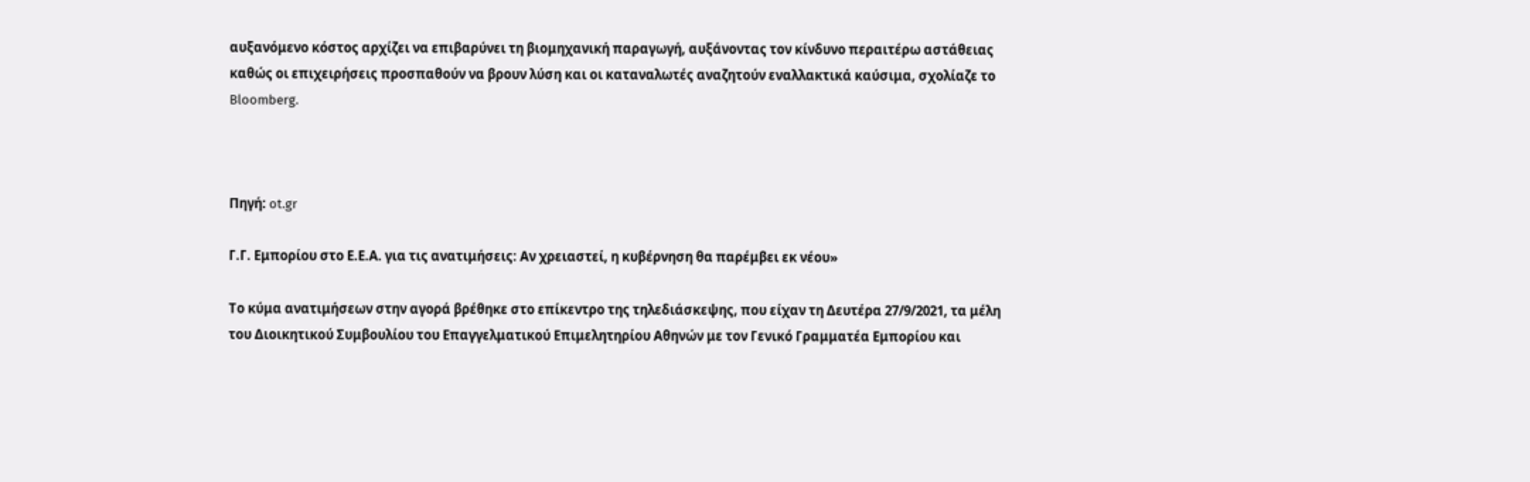αυξανόμενο κόστος αρχίζει να επιβαρύνει τη βιομηχανική παραγωγή, αυξάνοντας τον κίνδυνο περαιτέρω αστάθειας καθώς οι επιχειρήσεις προσπαθούν να βρουν λύση και οι καταναλωτές αναζητούν εναλλακτικά καύσιμα, σχολίαζε το Bloomberg.



Πηγή: ot.gr

Γ.Γ. Εμπορίου στο Ε.Ε.Α. για τις ανατιμήσεις: Αν χρειαστεί, η κυβέρνηση θα παρέμβει εκ νέου»

Το κύμα ανατιμήσεων στην αγορά βρέθηκε στο επίκεντρο της τηλεδιάσκεψης, που είχαν τη Δευτέρα 27/9/2021, τα μέλη του Διοικητικού Συμβουλίου του Επαγγελματικού Επιμελητηρίου Αθηνών με τον Γενικό Γραμματέα Εμπορίου και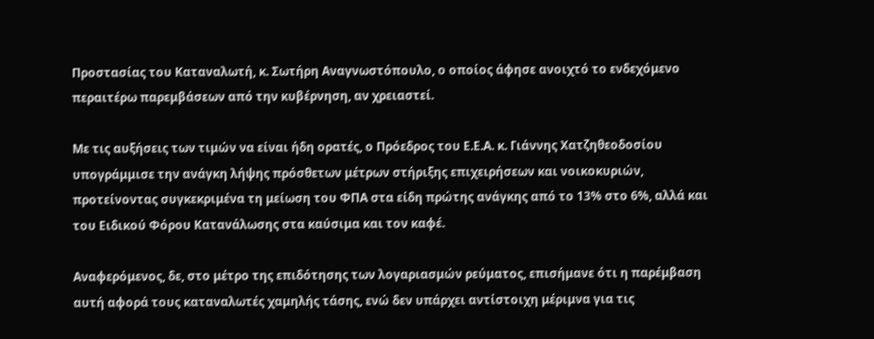Προστασίας του Καταναλωτή, κ. Σωτήρη Αναγνωστόπουλο, ο οποίος άφησε ανοιχτό το ενδεχόμενο περαιτέρω παρεμβάσεων από την κυβέρνηση, αν χρειαστεί.

Με τις αυξήσεις των τιμών να είναι ήδη ορατές, ο Πρόεδρος του Ε.Ε.Α. κ. Γιάννης Χατζηθεοδοσίου υπογράμμισε την ανάγκη λήψης πρόσθετων μέτρων στήριξης επιχειρήσεων και νοικοκυριών, προτείνοντας συγκεκριμένα τη μείωση του ΦΠΑ στα είδη πρώτης ανάγκης από το 13% στο 6%, αλλά και του Ειδικού Φόρου Κατανάλωσης στα καύσιμα και τον καφέ.

Αναφερόμενος, δε, στο μέτρο της επιδότησης των λογαριασμών ρεύματος, επισήμανε ότι η παρέμβαση αυτή αφορά τους καταναλωτές χαμηλής τάσης, ενώ δεν υπάρχει αντίστοιχη μέριμνα για τις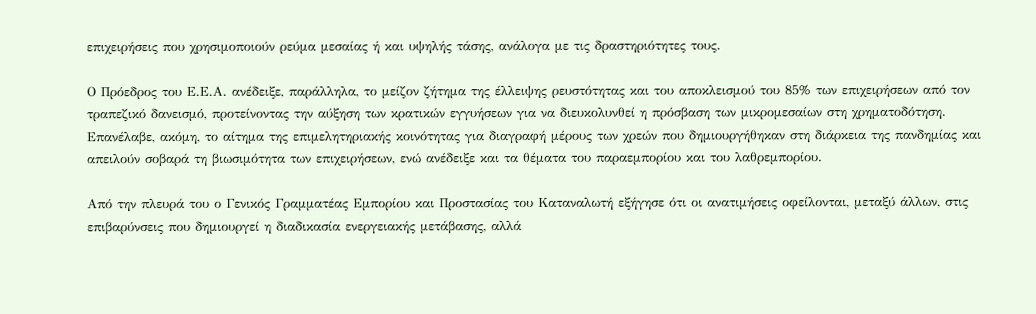επιχειρήσεις που χρησιμοποιούν ρεύμα μεσαίας ή και υψηλής τάσης, ανάλογα με τις δραστηριότητες τους.

Ο Πρόεδρος του Ε.Ε.Α. ανέδειξε, παράλληλα, το μείζον ζήτημα της έλλειψης ρευστότητας και του αποκλεισμού του 85% των επιχειρήσεων από τον τραπεζικό δανεισμό, προτείνοντας την αύξηση των κρατικών εγγυήσεων για να διευκολυνθεί η πρόσβαση των μικρομεσαίων στη χρηματοδότηση. Επανέλαβε, ακόμη, το αίτημα της επιμελητηριακής κοινότητας για διαγραφή μέρους των χρεών που δημιουργήθηκαν στη διάρκεια της πανδημίας και απειλούν σοβαρά τη βιωσιμότητα των επιχειρήσεων, ενώ ανέδειξε και τα θέματα του παραεμπορίου και του λαθρεμπορίου.

Από την πλευρά του ο Γενικός Γραμματέας Εμπορίου και Προστασίας του Καταναλωτή εξήγησε ότι οι ανατιμήσεις οφείλονται, μεταξύ άλλων, στις επιβαρύνσεις που δημιουργεί η διαδικασία ενεργειακής μετάβασης, αλλά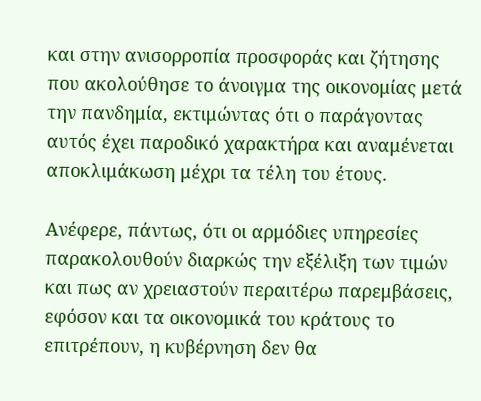και στην ανισορροπία προσφοράς και ζήτησης που ακολούθησε το άνοιγμα της οικονομίας μετά την πανδημία, εκτιμώντας ότι ο παράγοντας αυτός έχει παροδικό χαρακτήρα και αναμένεται αποκλιμάκωση μέχρι τα τέλη του έτους.

Ανέφερε, πάντως, ότι οι αρμόδιες υπηρεσίες παρακολουθούν διαρκώς την εξέλιξη των τιμών και πως αν χρειαστούν περαιτέρω παρεμβάσεις, εφόσον και τα οικονομικά του κράτους το επιτρέπουν, η κυβέρνηση δεν θα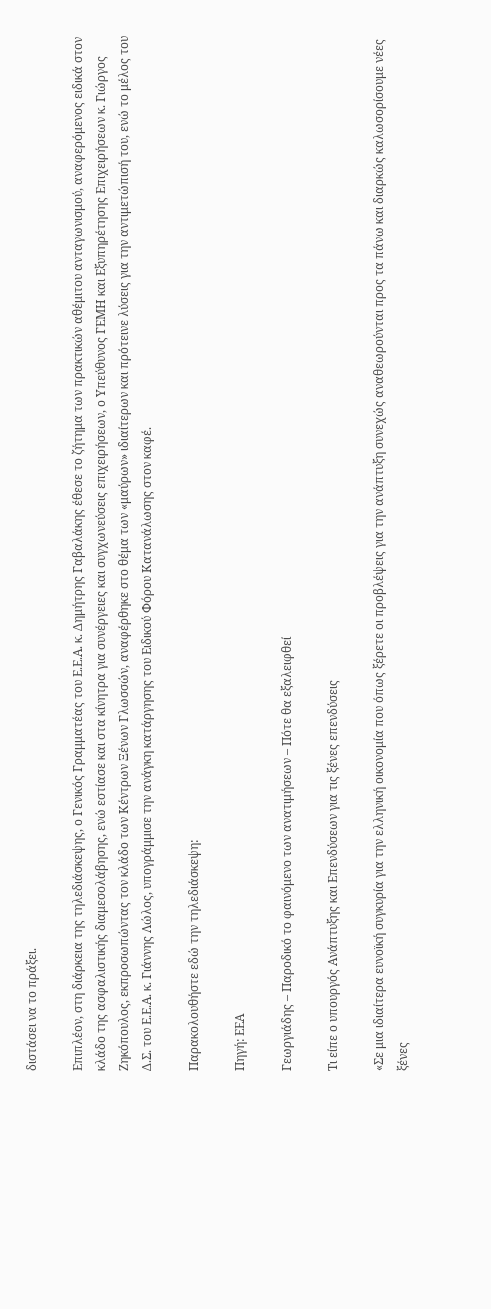διστάσει να το πράξει.

Επιπλέον, στη διάρκεια της τηλεδιάσκεψης, ο Γενικός Γραμματέας του Ε.Ε.Α. κ. Δημήτρης Γαβαλάκης έθεσε το ζήτημα των πρακτικών αθέμιτου ανταγωνισμού, αναφερόμενος ειδικά στον κλάδο της ασφαλιστικής διαμεσολάβησης, ενώ εστίασε και στα κίνητρα για συνέργειες και συγχωνεύσεις επιχειρήσεων, ο Υπεύθυνος ΓΕΜΗ και Εξυπηρέτησης Επιχειρήσεων κ. Γιώργος Ζηκόπουλος, εκπροσωπώντας τον κλάδο των Κέντρων Ξένων Γλωσσών, αναφέρθηκε στο θέμα των «μαύρων» ιδιαίτερων και πρότεινε λύσεις για την αντιμετώπισή του, ενώ το μέλος του Δ.Σ. του Ε.Ε.Α. κ. Γιάννης Λώλος, υπογράμμισε την ανάγκη κατάργησης του Ειδικού Φόρου Κατανάλωσης στον καφέ.

Παρακολουθήστε εδώ την τηλεδιάσκεψη:

Πηγή: ΕΕΑ

Γεωργιάδης – Παροδικό το φαινόμενο των ανατιμήσεων – Πότε θα εξαλειφθεί

Τι είπε ο υπουργός Ανάπτυξης και Επενδύσεων για τις ξένες επενδύσεις

«Σε μια ιδιαίτερα ευνοϊκή συγκυρία για την ελληνική οικονομία που όπως ξέρετε οι προβλέψεις για την ανάπτυξη συνεχώς αναθεωρούνται προς τα πάνω και διαρκώς καλωσορίσουμε νέες ξένες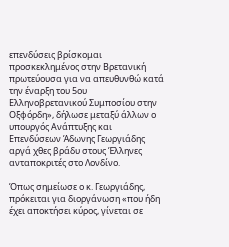επενδύσεις βρίσκομαι προσκεκλημένος στην Βρετανική πρωτεύουσα για να απευθυνθώ κατά την έναρξη του 5ου Ελληνοβρετανικού Συμποσίου στην Οξφόρδη», δήλωσε μεταξύ άλλων ο υπουργός Ανάπτυξης και Επενδύσεων Άδωνης Γεωργιάδης αργά χθες βράδυ στους Έλληνες ανταποκριτές στο Λονδίνο.

Όπως σημείωσε ο κ. Γεωργιάδης, πρόκειται για διοργάνωση «που ήδη έχει αποκτήσει κύρος, γίνεται σε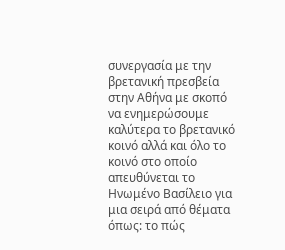συνεργασία με την βρετανική πρεσβεία στην Αθήνα με σκοπό να ενημερώσουμε καλύτερα το βρετανικό κοινό αλλά και όλο το κοινό στο οποίο απευθύνεται το Ηνωμένο Βασίλειο για μια σειρά από θέματα όπως: το πώς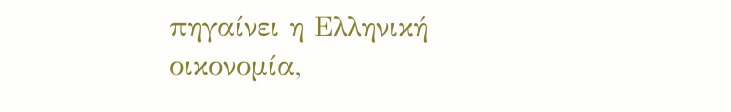πηγαίνει η Ελληνική οικονομία,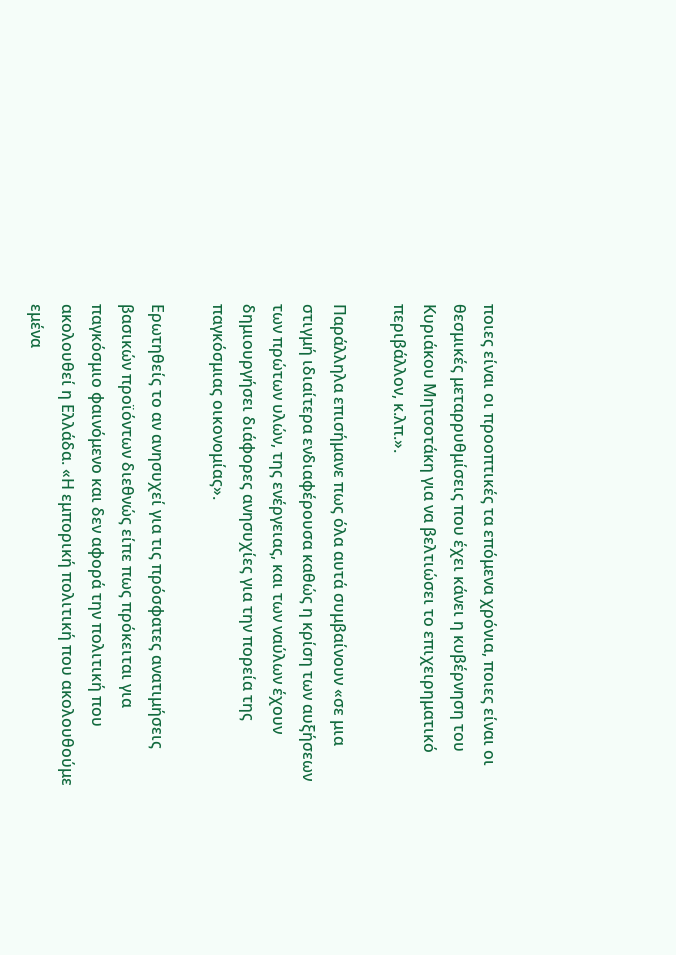ποιες είναι οι προοπτικές τα επόμενα χρόνια, ποιες είναι οι θεσμικές μεταρρυθμίσεις που έχει κάνει η κυβέρνηση του Κυριάκου Μητσοτάκη για να βελτιώσει το επιχειρηματικό περιβάλλον, κ.λπ.».

Παράλληλα επισήμανε πως όλα αυτά συμβαίνουν «σε μια στιγμή ιδιαίτερα ενδιαφέρουσα καθώς η κρίση των αυξήσεων των πρώτων υλών, της ενέργειας, και των ναύλων έχουν δημιουργήσει διάφορες ανησυχίες για την πορεία της παγκόσμιας οικονομίας».

Ερωτηθείς το αν ανησυχεί για τις πρόσφατες ανατιμήσεις βασικών προϊόντων διεθνώς είπε πως πρόκειται για παγκόσμιο φαινόμενο και δεν αφορά την πολιτική που ακολουθεί η Ελλάδα. «Η εμπορική πολιτική που ακολουθούμε εμένα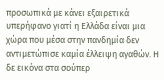προσωπικά με κάνει εξαιρετικά υπερήφανο γιατί η Ελλάδα είναι μια χώρα που μέσα στην πανδημία δεν αντιμετώπισε καμία έλλειψη αγαθών. Η δε εικόνα στα σούπερ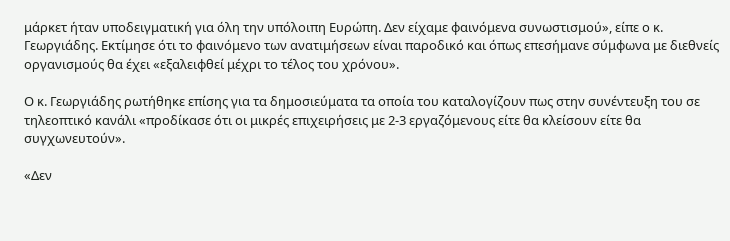μάρκετ ήταν υποδειγματική για όλη την υπόλοιπη Ευρώπη. Δεν είχαμε φαινόμενα συνωστισμού», είπε ο κ. Γεωργιάδης. Εκτίμησε ότι το φαινόμενο των ανατιμήσεων είναι παροδικό και όπως επεσήμανε σύμφωνα με διεθνείς οργανισμούς θα έχει «εξαλειφθεί μέχρι το τέλος του χρόνου».

Ο κ. Γεωργιάδης ρωτήθηκε επίσης για τα δημοσιεύματα τα οποία του καταλογίζουν πως στην συνέντευξη του σε τηλεοπτικό κανάλι «προδίκασε ότι οι μικρές επιχειρήσεις με 2-3 εργαζόμενους είτε θα κλείσουν είτε θα συγχωνευτούν».

«Δεν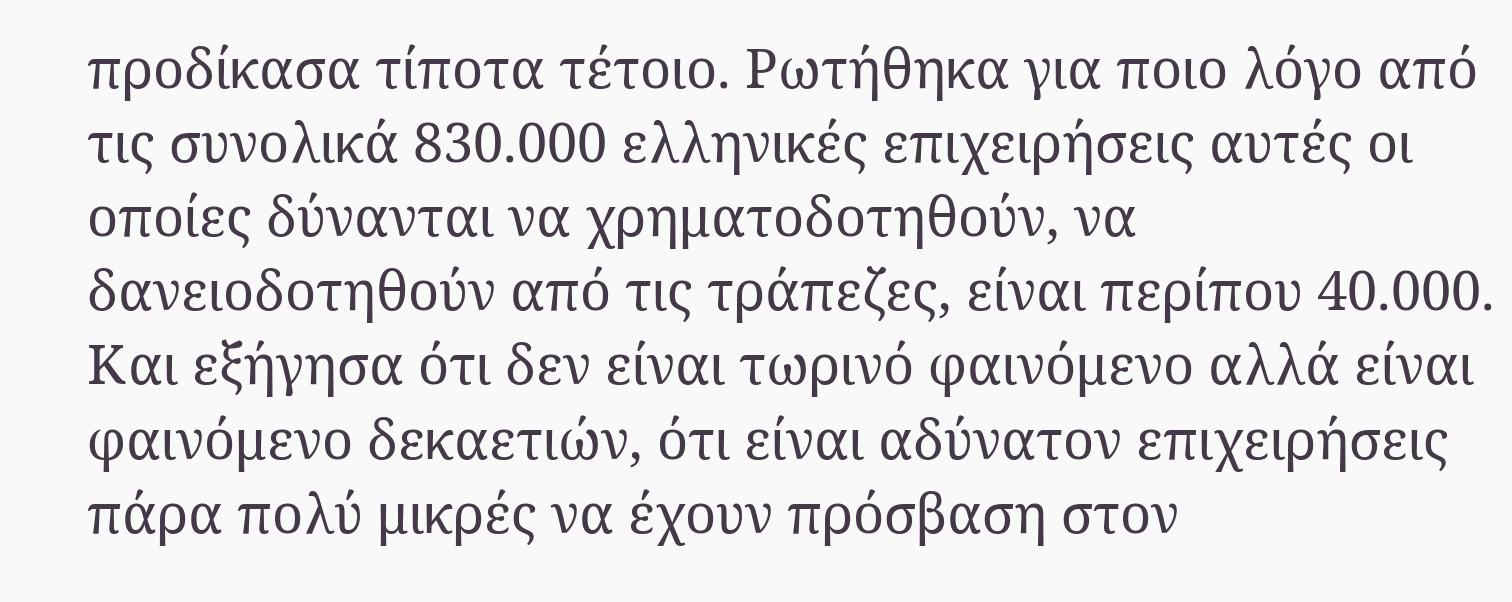προδίκασα τίποτα τέτοιο. Ρωτήθηκα για ποιο λόγο από τις συνολικά 830.000 ελληνικές επιχειρήσεις αυτές οι οποίες δύνανται να χρηματοδοτηθούν, να δανειοδοτηθούν από τις τράπεζες, είναι περίπου 40.000. Και εξήγησα ότι δεν είναι τωρινό φαινόμενο αλλά είναι φαινόμενο δεκαετιών, ότι είναι αδύνατον επιχειρήσεις πάρα πολύ μικρές να έχουν πρόσβαση στον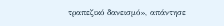τραπεζικό δανεισμό», απάντησε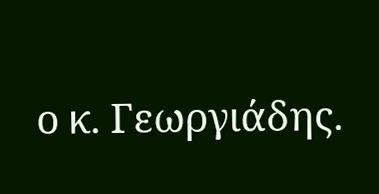ο κ. Γεωργιάδης.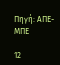Πηγή: ΑΠΕ-ΜΠΕ

12